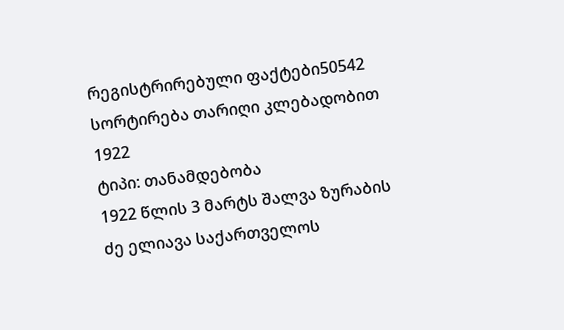რეგისტრირებული ფაქტები50542
სორტირება თარიღი კლებადობით
1922
ტიპი: თანამდებობა
1922 წლის 3 მარტს შალვა ზურაბის ძე ელიავა საქართველოს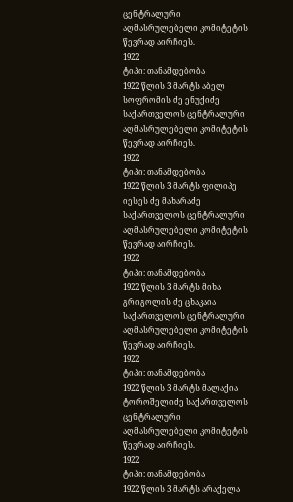ცენტრალური აღმასრულებელი კომიტეტის წევრად აირჩიეს.
1922
ტიპი: თანამდებობა
1922 წლის 3 მარტს აბელ სოფრომის ძე ენუქიძე საქართველოს ცენტრალური აღმასრულებელი კომიტეტის წევრად აირჩიეს.
1922
ტიპი: თანამდებობა
1922 წლის 3 მარტს ფილიპე იესეს ძე მახარაძე საქართველოს ცენტრალური აღმასრულებელი კომიტეტის წევრად აირჩიეს.
1922
ტიპი: თანამდებობა
1922 წლის 3 მარტს მიხა გრიგოლის ძე ცხაკაია საქართველოს ცენტრალური აღმასრულებელი კომიტეტის წევრად აირჩიეს.
1922
ტიპი: თანამდებობა
1922 წლის 3 მარტს მალაქია ტოროშელიძე საქართველოს ცენტრალური აღმასრულებელი კომიტეტის წევრად აირჩიეს.
1922
ტიპი: თანამდებობა
1922 წლის 3 მარტს არაქელა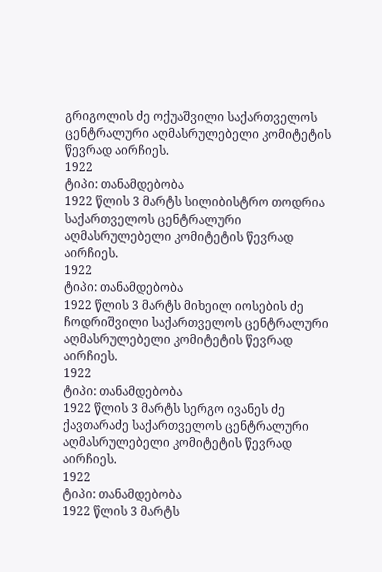გრიგოლის ძე ოქუაშვილი საქართველოს ცენტრალური აღმასრულებელი კომიტეტის წევრად აირჩიეს.
1922
ტიპი: თანამდებობა
1922 წლის 3 მარტს სილიბისტრო თოდრია საქართველოს ცენტრალური აღმასრულებელი კომიტეტის წევრად აირჩიეს.
1922
ტიპი: თანამდებობა
1922 წლის 3 მარტს მიხეილ იოსების ძე ჩოდრიშვილი საქართველოს ცენტრალური აღმასრულებელი კომიტეტის წევრად აირჩიეს.
1922
ტიპი: თანამდებობა
1922 წლის 3 მარტს სერგო ივანეს ძე ქავთარაძე საქართველოს ცენტრალური აღმასრულებელი კომიტეტის წევრად აირჩიეს.
1922
ტიპი: თანამდებობა
1922 წლის 3 მარტს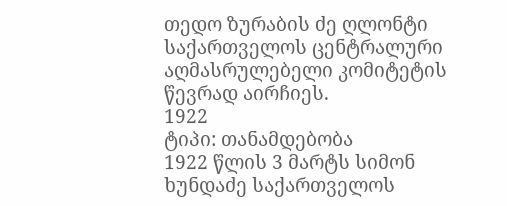თედო ზურაბის ძე ღლონტი საქართველოს ცენტრალური აღმასრულებელი კომიტეტის წევრად აირჩიეს.
1922
ტიპი: თანამდებობა
1922 წლის 3 მარტს სიმონ ხუნდაძე საქართველოს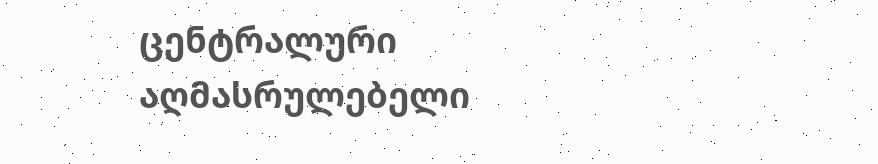ცენტრალური აღმასრულებელი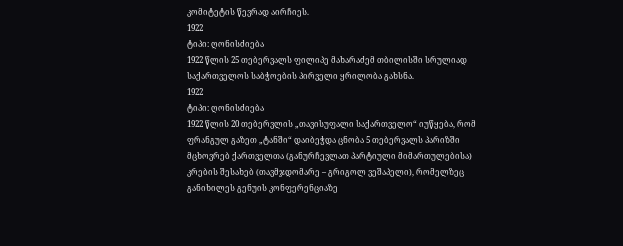კომიტეტის წევრად აირჩიეს.
1922
ტიპი: ღონისძიება
1922 წლის 25 თებერვალს ფილიპე მახარაძემ თბილისში სრულიად საქართველოს საბჭოების პირველი ყრილობა გახსნა.
1922
ტიპი: ღონისძიება
1922 წლის 20 თებერვლის „თავისუფალი საქართველო“ იუწყება, რომ ფრანგულ გაზეთ „ტანში“ დაიბეჭდა ცნობა 5 თებერვალს პარიზში მცხოვრებ ქართველთა (განურჩევლათ პარტიული მიმართულებისა) კრების შესახებ (თავმჯდომარე – გრიგოლ ვეშაპელი), რომელზეც განიხილეს გენუის კონფერენციაზე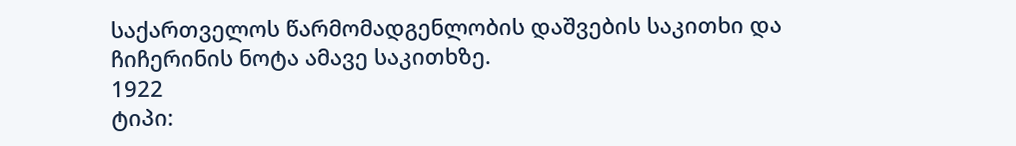საქართველოს წარმომადგენლობის დაშვების საკითხი და ჩიჩერინის ნოტა ამავე საკითხზე.
1922
ტიპი: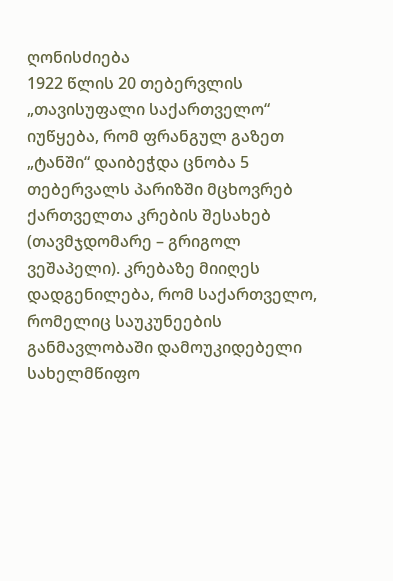ღონისძიება
1922 წლის 20 თებერვლის „თავისუფალი საქართველო“ იუწყება, რომ ფრანგულ გაზეთ „ტანში“ დაიბეჭდა ცნობა 5 თებერვალს პარიზში მცხოვრებ ქართველთა კრების შესახებ (თავმჯდომარე – გრიგოლ ვეშაპელი). კრებაზე მიიღეს დადგენილება, რომ საქართველო, რომელიც საუკუნეების განმავლობაში დამოუკიდებელი სახელმწიფო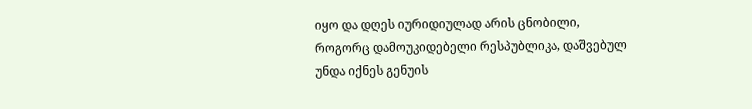იყო და დღეს იურიდიულად არის ცნობილი, როგორც დამოუკიდებელი რესპუბლიკა, დაშვებულ უნდა იქნეს გენუის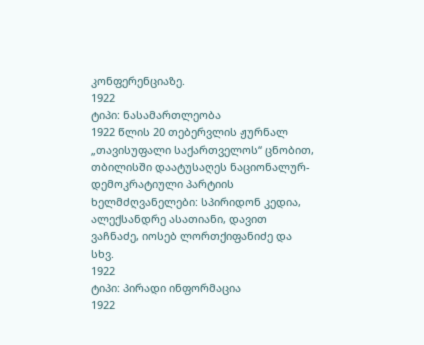კონფერენციაზე.
1922
ტიპი: ნასამართლეობა
1922 წლის 20 თებერვლის ჟურნალ „თავისუფალი საქართველოს“ ცნობით, თბილისში დაატუსაღეს ნაციონალურ-დემოკრატიული პარტიის ხელმძღვანელები: სპირიდონ კედია, ალექსანდრე ასათიანი, დავით ვაჩნაძე, იოსებ ლორთქიფანიძე და სხვ.
1922
ტიპი: პირადი ინფორმაცია
1922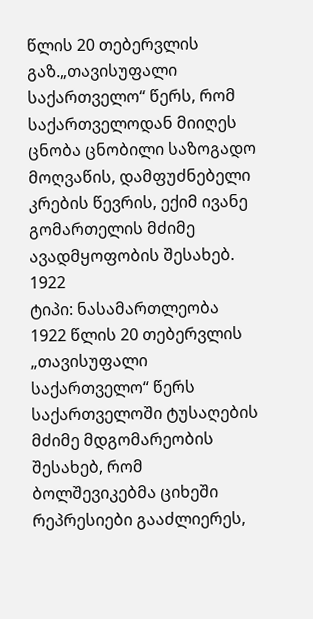წლის 20 თებერვლის გაზ.„თავისუფალი საქართველო“ წერს, რომ საქართველოდან მიიღეს ცნობა ცნობილი საზოგადო მოღვაწის, დამფუძნებელი კრების წევრის, ექიმ ივანე გომართელის მძიმე ავადმყოფობის შესახებ.
1922
ტიპი: ნასამართლეობა
1922 წლის 20 თებერვლის „თავისუფალი საქართველო“ წერს საქართველოში ტუსაღების მძიმე მდგომარეობის შესახებ, რომ ბოლშევიკებმა ციხეში რეპრესიები გააძლიერეს,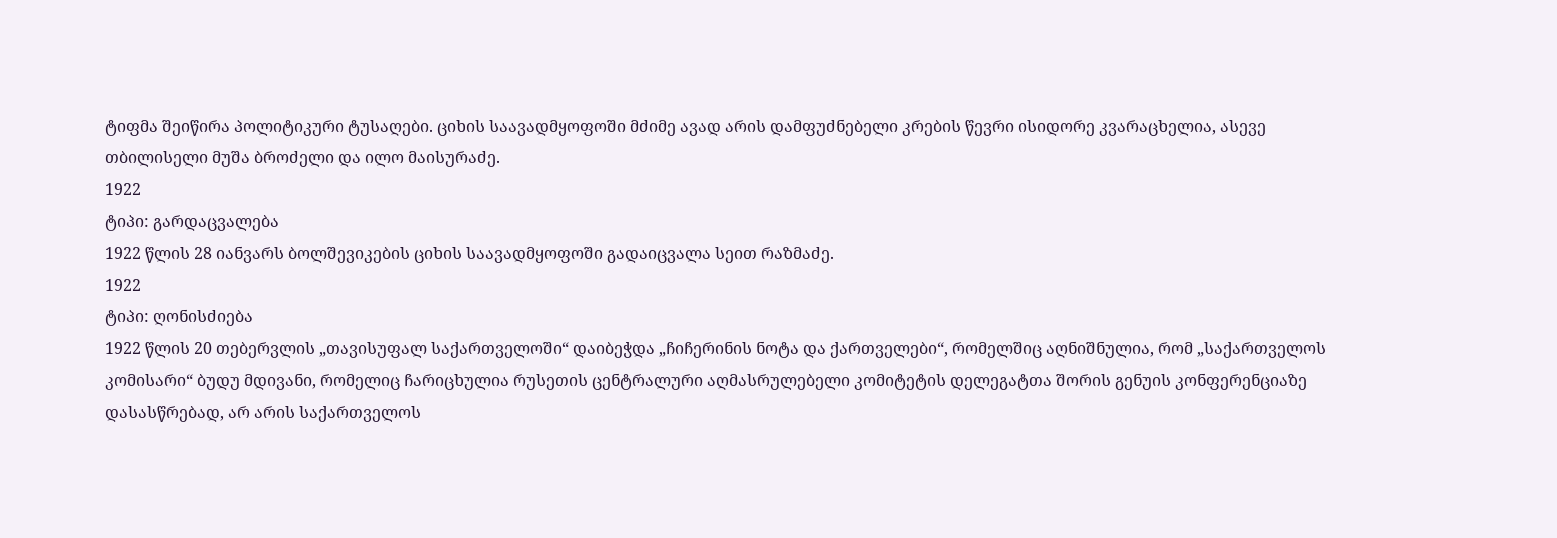ტიფმა შეიწირა პოლიტიკური ტუსაღები. ციხის საავადმყოფოში მძიმე ავად არის დამფუძნებელი კრების წევრი ისიდორე კვარაცხელია, ასევე თბილისელი მუშა ბროძელი და ილო მაისურაძე.
1922
ტიპი: გარდაცვალება
1922 წლის 28 იანვარს ბოლშევიკების ციხის საავადმყოფოში გადაიცვალა სეით რაზმაძე.
1922
ტიპი: ღონისძიება
1922 წლის 20 თებერვლის „თავისუფალ საქართველოში“ დაიბეჭდა „ჩიჩერინის ნოტა და ქართველები“, რომელშიც აღნიშნულია, რომ „საქართველოს კომისარი“ ბუდუ მდივანი, რომელიც ჩარიცხულია რუსეთის ცენტრალური აღმასრულებელი კომიტეტის დელეგატთა შორის გენუის კონფერენციაზე დასასწრებად, არ არის საქართველოს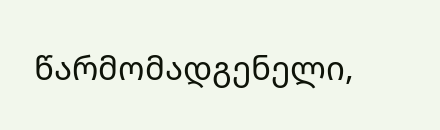წარმომადგენელი,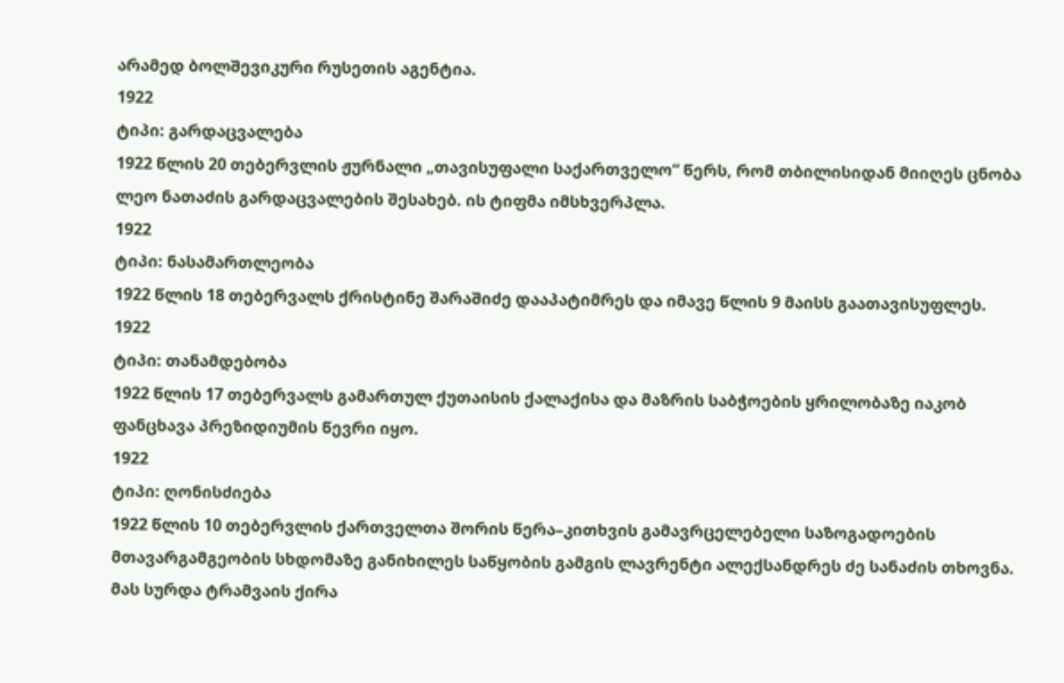არამედ ბოლშევიკური რუსეთის აგენტია.
1922
ტიპი: გარდაცვალება
1922 წლის 20 თებერვლის ჟურნალი „თავისუფალი საქართველო“ წერს, რომ თბილისიდან მიიღეს ცნობა ლეო ნათაძის გარდაცვალების შესახებ. ის ტიფმა იმსხვერპლა.
1922
ტიპი: ნასამართლეობა
1922 წლის 18 თებერვალს ქრისტინე შარაშიძე დააპატიმრეს და იმავე წლის 9 მაისს გაათავისუფლეს.
1922
ტიპი: თანამდებობა
1922 წლის 17 თებერვალს გამართულ ქუთაისის ქალაქისა და მაზრის საბჭოების ყრილობაზე იაკობ ფანცხავა პრეზიდიუმის წევრი იყო.
1922
ტიპი: ღონისძიება
1922 წლის 10 თებერვლის ქართველთა შორის წერა–კითხვის გამავრცელებელი საზოგადოების მთავარგამგეობის სხდომაზე განიხილეს საწყობის გამგის ლავრენტი ალექსანდრეს ძე სანაძის თხოვნა. მას სურდა ტრამვაის ქირა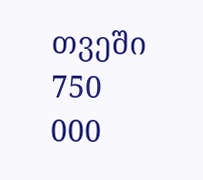თვეში 750 000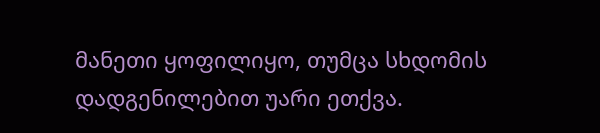მანეთი ყოფილიყო, თუმცა სხდომის დადგენილებით უარი ეთქვა.